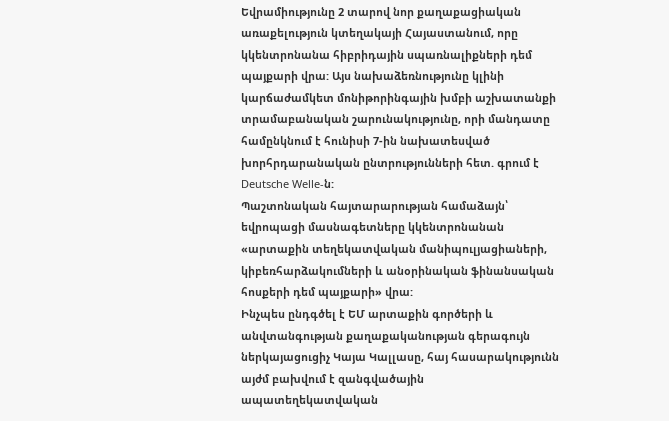Եվրամիությունը 2 տարով նոր քաղաքացիական առաքելություն կտեղակայի Հայաստանում, որը կկենտրոնանա հիբրիդային սպառնալիքների դեմ պայքարի վրա: Այս նախաձեռնությունը կլինի կարճաժամկետ մոնիթորինգային խմբի աշխատանքի տրամաբանական շարունակությունը, որի մանդատը համընկնում է հունիսի 7-ին նախատեսված խորհրդարանական ընտրությունների հետ. գրում է Deutsche Welle-ն:
Պաշտոնական հայտարարության համաձայն՝ եվրոպացի մասնագետները կկենտրոնանան «արտաքին տեղեկատվական մանիպուլյացիաների, կիբեռհարձակումների և անօրինական ֆինանսական հոսքերի դեմ պայքարի» վրա:
Ինչպես ընդգծել է ԵՄ արտաքին գործերի և անվտանգության քաղաքականության գերագույն ներկայացուցիչ Կայա Կալլասը, հայ հասարակությունն այժմ բախվում է զանգվածային ապատեղեկատվական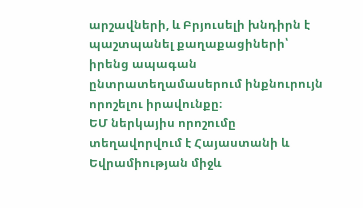արշավների, և Բրյուսելի խնդիրն է պաշտպանել քաղաքացիների՝ իրենց ապագան ընտրատեղամասերում ինքնուրույն որոշելու իրավունքը։
ԵՄ ներկայիս որոշումը տեղավորվում է Հայաստանի և Եվրամիության միջև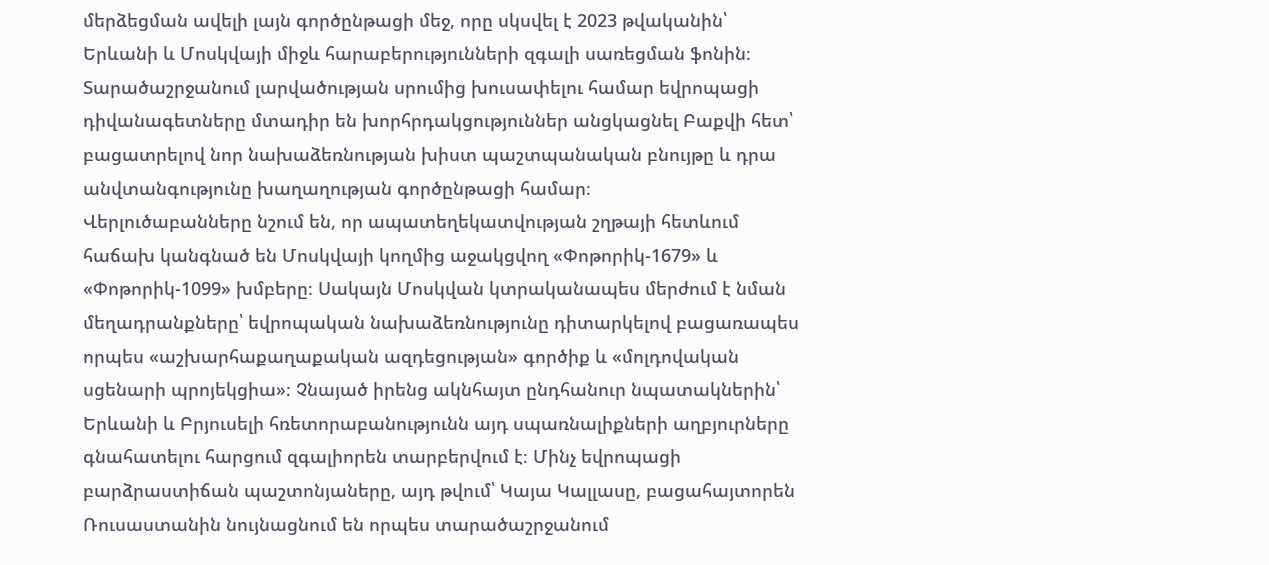մերձեցման ավելի լայն գործընթացի մեջ, որը սկսվել է 2023 թվականին՝ Երևանի և Մոսկվայի միջև հարաբերությունների զգալի սառեցման ֆոնին։
Տարածաշրջանում լարվածության սրումից խուսափելու համար եվրոպացի դիվանագետները մտադիր են խորհրդակցություններ անցկացնել Բաքվի հետ՝ բացատրելով նոր նախաձեռնության խիստ պաշտպանական բնույթը և դրա անվտանգությունը խաղաղության գործընթացի համար։
Վերլուծաբանները նշում են, որ ապատեղեկատվության շղթայի հետևում հաճախ կանգնած են Մոսկվայի կողմից աջակցվող «Փոթորիկ-1679» և «Փոթորիկ-1099» խմբերը։ Սակայն Մոսկվան կտրականապես մերժում է նման մեղադրանքները՝ եվրոպական նախաձեռնությունը դիտարկելով բացառապես որպես «աշխարհաքաղաքական ազդեցության» գործիք և «մոլդովական սցենարի պրոյեկցիա»։ Չնայած իրենց ակնհայտ ընդհանուր նպատակներին՝ Երևանի և Բրյուսելի հռետորաբանությունն այդ սպառնալիքների աղբյուրները գնահատելու հարցում զգալիորեն տարբերվում է։ Մինչ եվրոպացի բարձրաստիճան պաշտոնյաները, այդ թվում՝ Կայա Կալլասը, բացահայտորեն Ռուսաստանին նույնացնում են որպես տարածաշրջանում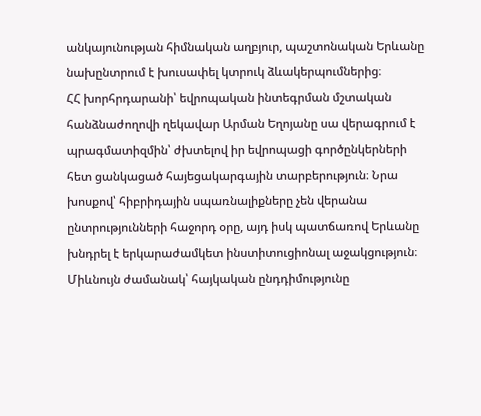անկայունության հիմնական աղբյուր, պաշտոնական Երևանը նախընտրում է խուսափել կտրուկ ձևակերպումներից։
ՀՀ խորհրդարանի՝ եվրոպական ինտեգրման մշտական հանձնաժողովի ղեկավար Արման Եղոյանը սա վերագրում է պրագմատիզմին՝ ժխտելով իր եվրոպացի գործընկերների հետ ցանկացած հայեցակարգային տարբերություն։ Նրա խոսքով՝ հիբրիդային սպառնալիքները չեն վերանա ընտրությունների հաջորդ օրը, այդ իսկ պատճառով Երևանը խնդրել է երկարաժամկետ ինստիտուցիոնալ աջակցություն։
Միևնույն ժամանակ՝ հայկական ընդդիմությունը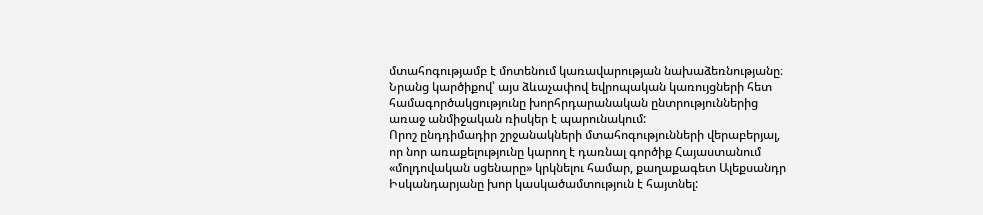մտահոգությամբ է մոտենում կառավարության նախաձեռնությանը։ Նրանց կարծիքով՝ այս ձևաչափով եվրոպական կառույցների հետ համագործակցությունը խորհրդարանական ընտրություններից առաջ անմիջական ռիսկեր է պարունակում:
Որոշ ընդդիմադիր շրջանակների մտահոգությունների վերաբերյալ, որ նոր առաքելությունը կարող է դառնալ գործիք Հայաստանում «մոլդովական սցենարը» կրկնելու համար, քաղաքագետ Ալեքսանդր Իսկանդարյանը խոր կասկածամտություն է հայտնել: